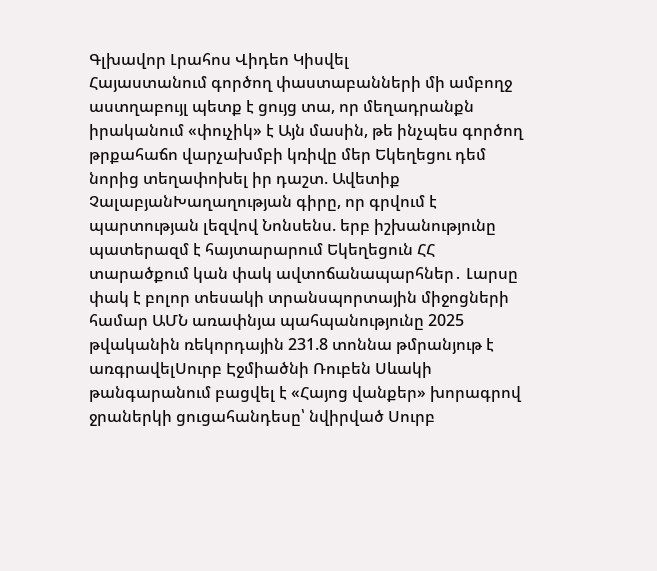Գլխավոր Լրահոս Վիդեո Կիսվել
Հայաստանում գործող փաստաբանների մի ամբողջ աստղաբույլ պետք է ցույց տա, որ մեղադրանքն իրականում «փուչիկ» է Այն մասին, թե ինչպես գործող թրքահաճո վարչախմբի կռիվը մեր Եկեղեցու դեմ նորից տեղափոխել իր դաշտ. Ավետիք ՉալաբյանԽաղաղության գիրը, որ գրվում է պարտության լեզվով Նոնսենս. երբ իշխանությունը պատերազմ է հայտարարում Եկեղեցուն ՀՀ տարածքում կան փակ ավտոճանապարհներ․ Լարսը փակ է բոլոր տեսակի տրանսպորտային միջոցների համար ԱՄՆ առափնյա պահպանությունը 2025 թվականին ռեկորդային 231.8 տոննա թմրանյութ է առգրավելՍուրբ Էջմիածնի Ռուբեն Սևակի թանգարանում բացվել է «Հայոց վանքեր» խորագրով ջրաներկի ցուցահանդեսը՝ նվիրված Սուրբ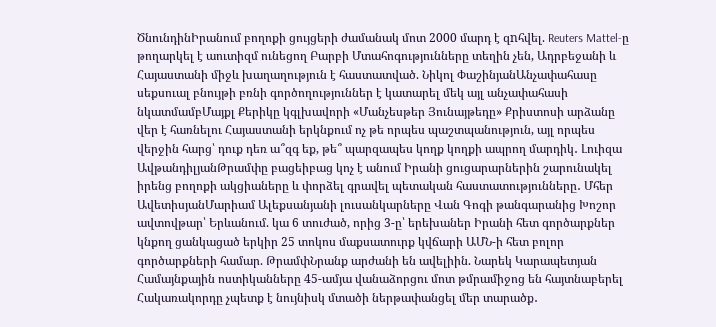ԾնունդինԻրանում բողոքի ցույցերի ժամանակ մոտ 2000 մարդ է զnհվել. Reuters Mattel-ը թողարկել է աուտիզմ ունեցող Բարբի Մտահոգությունները տեղին չեն, Ադրբեջանի և Հայաստանի միջև խաղաղություն է հաստատված. Նիկոլ ՓաշինյանԱնչափահասը սեքսուալ բնույթի բռնի գործողություններ է կատարել մեկ այլ անչափահասի նկատմամբՄայքլ Քերիկը կգլխավորի «Մանչեսթեր Յունայթեդը» Քրիստոսի արձանը վեր է հառնելու Հայաստանի երկնքում ոչ թե որպես պաշտպանություն, այլ որպես վերջին հարց՝ դուք դեռ ա՞զգ եք, թե՞ պարզապես կողք կողքի ապրող մարդիկ․ Լուիզա ԱվթանդիլյանԹրամփը բացեիբաց կոչ է անում Իրանի ցուցարարներին շարունակել իրենց բողոքի ակցիաները և փորձել գրավել պետական հաստատությունները․ Մհեր ԱվետիսյանՄարիամ Ալեքսանյանի լուսանկարները Վան Գոգի թանգարանից Խոշոր ավտովթար՝ Երևանում. կա 6 տուժած, որից 3-ը՝ երեխաներ Իրանի հետ գործարքներ կնքող ցանկացած երկիր 25 տոկոս մաքսատուրք կվճարի ԱՄՆ-ի հետ բոլոր գործարքների համար. ԹրամփՆրանք արժանի են ավելիին. Նարեկ Կարապետյան Համայնքային ոստիկանները 45-ամյա վանաձորցու մոտ թմրամիջոց են հայտնաբերել Հակառակորդը չպետք է նույնիսկ մտածի ներթափանցել մեր տարածք․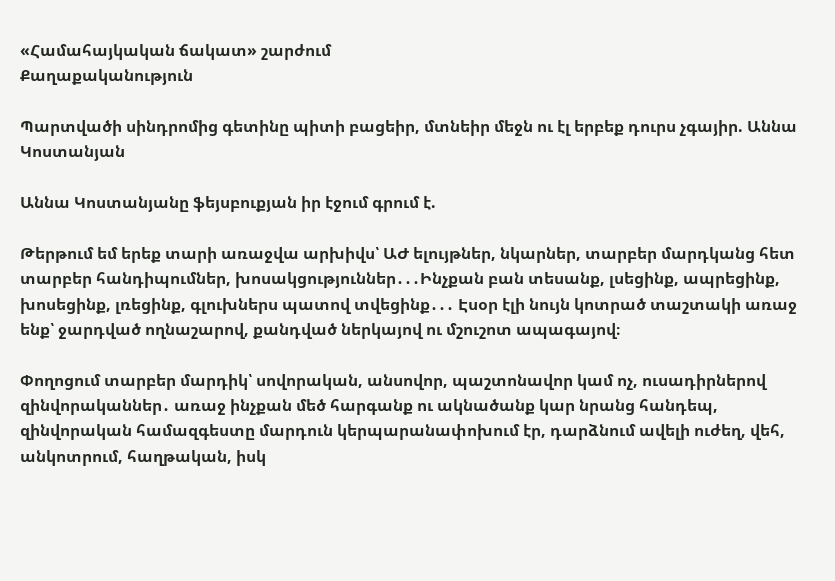«Համահայկական ճակատ» շարժում
Քաղաքականություն

Պարտվածի սինդրոմից գետինը պիտի բացեիր, մտնեիր մեջն ու էլ երբեք դուրս չգայիր. Աննա Կոստանյան

Աննա Կոստանյանը ֆեյսբուքյան իր էջում գրում է.

Թերթում եմ երեք տարի առաջվա արխիվս՝ ԱԺ ելույթներ, նկարներ, տարբեր մարդկանց հետ տարբեր հանդիպումներ, խոսակցություններ․․․Ինչքան բան տեսանք, լսեցինք, ապրեցինք, խոսեցինք, լռեցինք, գլուխներս պատով տվեցինք․․․ Էսօր էլի նույն կոտրած տաշտակի առաջ ենք՝ ջարդված ողնաշարով, քանդված ներկայով ու մշուշոտ ապագայով։

Փողոցում տարբեր մարդիկ՝ սովորական, անսովոր, պաշտոնավոր կամ ոչ, ուսադիրներով զինվորականներ․ առաջ ինչքան մեծ հարգանք ու ակնածանք կար նրանց հանդեպ, զինվորական համազգեստը մարդուն կերպարանափոխում էր, դարձնում ավելի ուժեղ, վեհ, անկոտրում, հաղթական, իսկ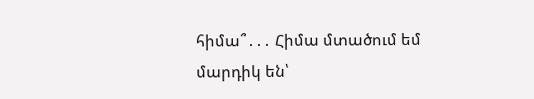հիմա՞․․․ Հիմա մտածում եմ մարդիկ են՝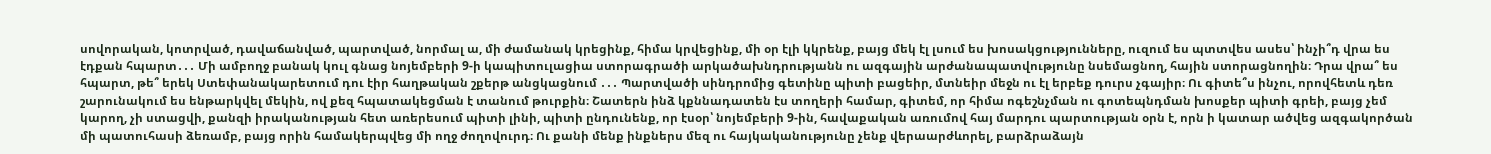սովորական, կոտրված, դավաճանված, պարտված, նորմալ ա, մի ժամանակ կրեցինք, հիմա կրվեցինք, մի օր էլի կկրենք, բայց մեկ էլ լսում ես խոսակցությունները, ուզում ես պտտվես ասես՝ ինչի՞դ վրա ես էդքան հպարտ․․․ Մի ամբողջ բանակ կուլ գնաց նոյեմբերի 9-ի կապիտուլացիա ստորագրածի արկածախնդրությանն ու ազգային արժանապատվությունը նսեմացնող, հային ստորացնողին։ Դրա վրա՞ ես հպարտ, թե՞ երեկ Ստեփանակարետում դու էիր հաղթական շքերթ անցկացնում ․․․ Պարտվածի սինդրոմից գետինը պիտի բացեիր, մտնեիր մեջն ու էլ երբեք դուրս չգայիր։ Ու գիտե՞ս ինչու, որովհետև դեռ շարունակում ես ենթարկվել մեկին, ով քեզ հպատակեցման է տանում թուրքին։ Շատերն ինձ կքննադատեն էս տողերի համար, գիտեմ, որ հիմա ոգեշնչման ու գոտեպնդման խոսքեր պիտի գրեի, բայց չեմ կարող, չի ստացվի, քանզի իրականության հետ առերեսում պիտի լինի, պիտի ընդունենք, որ էսօր՝ նոյեմբերի 9-ին, հավաքական առումով հայ մարդու պարտության օրն է, որն ի կատար ածվեց ազգակործան մի պատուհասի ձեռամբ, բայց որին համակերպվեց մի ողջ ժողովուրդ։ Ու քանի մենք ինքներս մեզ ու հայկականությունը չենք վերաարժևորել, բարձրաձայն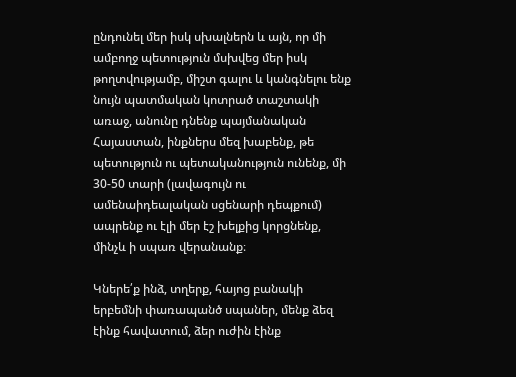ընդունել մեր իսկ սխալներն և այն, որ մի ամբողջ պետություն մսխվեց մեր իսկ թողտվությամբ, միշտ գալու և կանգնելու ենք նույն պատմական կոտրած տաշտակի առաջ, անունը դնենք պայմանական Հայաստան, ինքներս մեզ խաբենք, թե պետություն ու պետականություն ունենք, մի 30-50 տարի (լավագույն ու ամենաիդեալական սցենարի դեպքում) ապրենք ու էլի մեր էշ խելքից կորցնենք, մինչև ի սպառ վերանանք։

Կներե՛ք ինձ, տղերք, հայոց բանակի երբեմնի փառապանծ սպաներ, մենք ձեզ էինք հավատում, ձեր ուժին էինք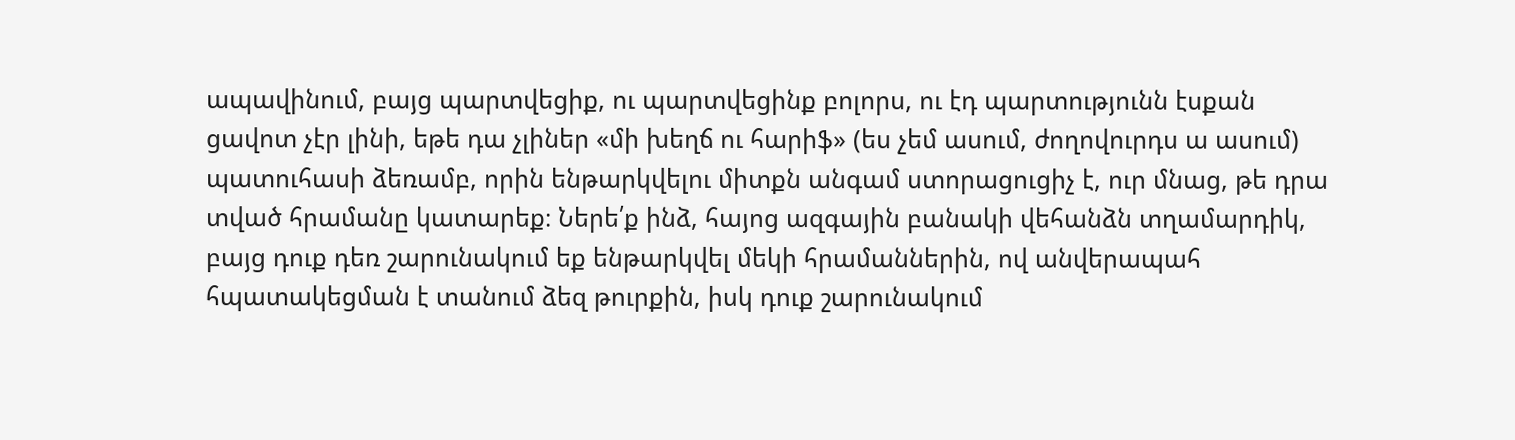ապավինում, բայց պարտվեցիք, ու պարտվեցինք բոլորս, ու էդ պարտությունն էսքան ցավոտ չէր լինի, եթե դա չլիներ «մի խեղճ ու հարիֆ» (ես չեմ ասում, ժողովուրդս ա ասում) պատուհասի ձեռամբ, որին ենթարկվելու միտքն անգամ ստորացուցիչ է, ուր մնաց, թե դրա տված հրամանը կատարեք։ Ներե՛ք ինձ, հայոց ազգային բանակի վեհանձն տղամարդիկ, բայց դուք դեռ շարունակում եք ենթարկվել մեկի հրամաններին, ով անվերապահ հպատակեցման է տանում ձեզ թուրքին, իսկ դուք շարունակում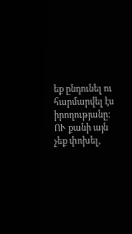եք ընդունել ու հարմարվել էս իրողությանը։ ՈՒ քանի այն չեք փոխել,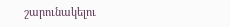շարունակելու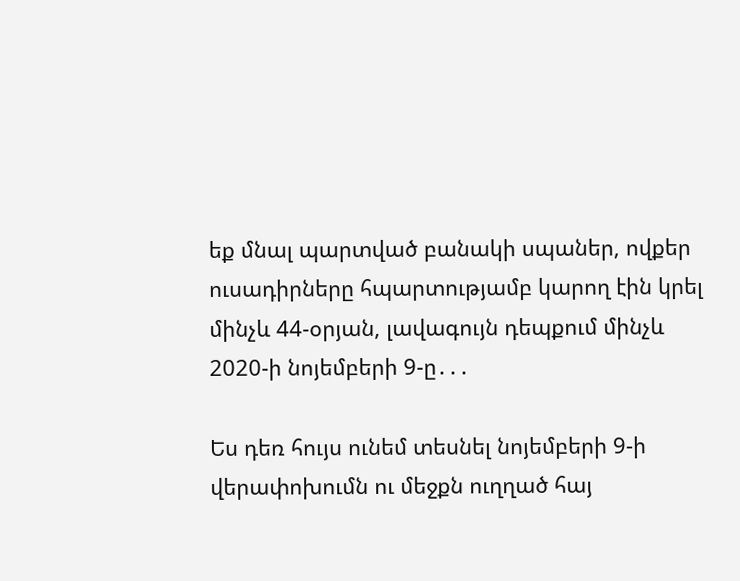եք մնալ պարտված բանակի սպաներ, ովքեր ուսադիրները հպարտությամբ կարող էին կրել մինչև 44-օրյան, լավագույն դեպքում մինչև 2020-ի նոյեմբերի 9-ը․․․

Ես դեռ հույս ունեմ տեսնել նոյեմբերի 9-ի վերափոխումն ու մեջքն ուղղած հայ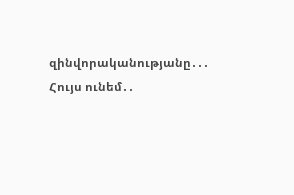զինվորականությանը․․․
Հույս ունեմ․․